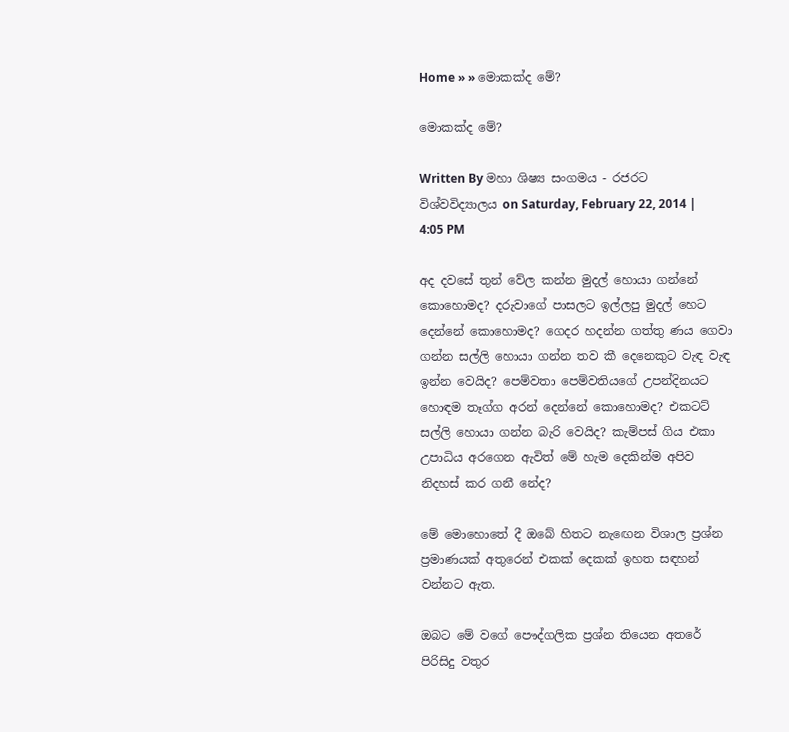Home » » මොකක්ද මේ?

මොකක්ද මේ?

Written By මහා ශිෂ්‍ය සංගමය - රජරට විශ්වවිද්‍යාලය on Saturday, February 22, 2014 | 4:05 PM

අද දවසේ තුන් වේල කන්න මුදල් හොයා ගන්නේ කොහොමද? දරුවාගේ පාසලට ඉල්ලපු මුදල් හෙට දෙන්නේ කොහොමද? ගෙදර හදන්න ගත්තු ණය ගෙවා ගන්න සල්ලි හොයා ගන්න තව කී දෙනෙකුට වැඳ වැඳ ඉන්න වෙයිද? පෙම්වතා පෙම්වතියගේ උපන්දිනයට හොඳම තෑග්ග අරන් දෙන්නේ කොහොමද? එකටට් සල්ලි හොයා ගන්න බැරි වෙයිද? කැම්පස් ගිය එකා උපාධිය අරගෙන ඇවිත් මේ හැම දෙකින්ම අපිව නිදහස් කර ගනී නේද?

මේ මොහොතේ දී ඔබේ හිතට නැඟෙන විශාල ප්‍රශ්න ප්‍රමාණයක් අතුරෙන් එකක් දෙකක් ඉහත සඳහන් වන්නට ඇත.

ඔබට මේ වගේ පෞද්ගලික ප්‍රශ්න තියෙන අතරේ පිරිසිදු වතුර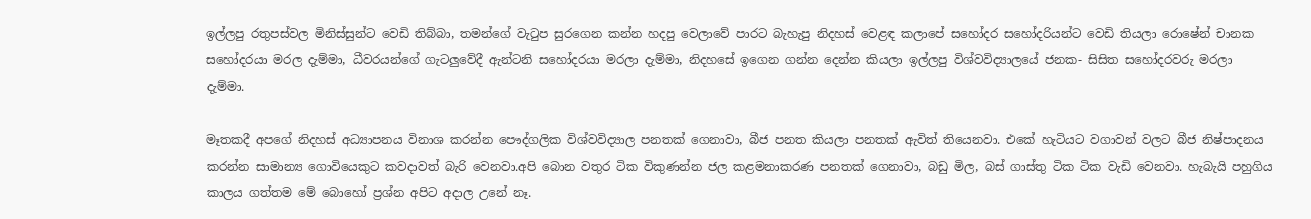ඉල්ලපු රතුපස්වල මිනිස්සුන්ට වෙඩි තිබ්බා, තමන්ගේ වැටුප සුරගෙන කන්න හදපු වෙලාවේ පාරට බැහැපු නිදහස් වෙළඳ කලාපේ සහෝදර සහෝදරියන්ට වෙඩි තියලා රොෂේන් චානක සහෝදරයා මරල දැම්මා, ධීවරයන්ගේ ගැටලුවේදී ඇන්ටනි සහෝදරයා මරලා දැම්මා, නිදහසේ ඉගෙන ගන්න දෙන්න කියලා ඉල්ලපු විශ්වවිද්‍යාලයේ ජනක- සිසිත සහෝදරවරු මරලා දැම්මා.

මෑතකදී අපගේ නිදහස් අධ්‍යාපනය විනාශ කරන්න පෞද්ගලික විශ්වවිද්‍යාල පනතක් ගෙනාවා, බීජ පනත කියලා පනතක් ඇවිත් තියෙනවා. එකේ හැටියට වගාවන් වලට බීජ නිෂ්පාදනය කරන්න සාමාන්‍ය ගොවියෙකුට කවදාවත් බැරි වෙනවා.අපි බොන වතුර ටික විකුණන්න ජල කළමනාකරණ පනතක් ගෙනාවා, බඩු මිල, බස් ගාස්තු ටික ටික වැඩි වෙනවා. හැබැයි පහුගිය කාලය ගත්තම මේ බොහෝ ප්‍රශ්න අපිට අදාල උනේ නෑ.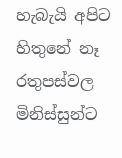හැබැයි අපිට හිතුනේ නෑ රතුපස්වල මිනිස්සුන්ට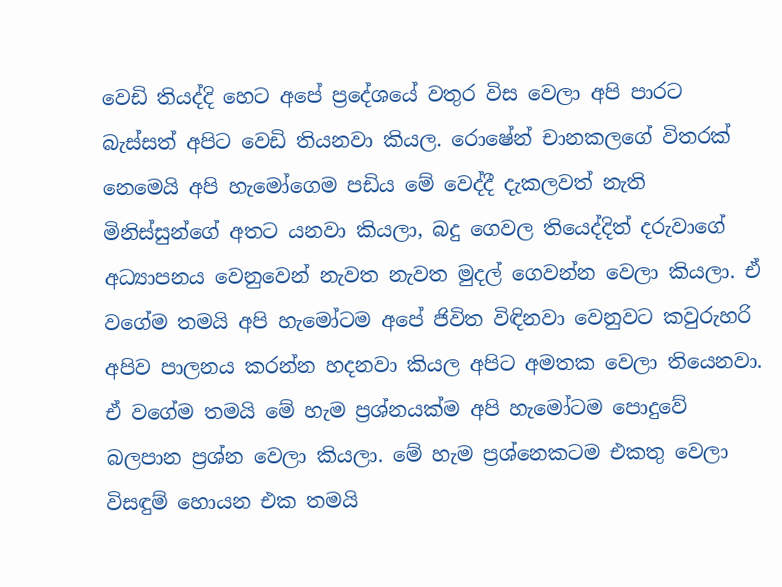වෙඩි තියද්දි හෙට අපේ ප්‍රදේශයේ වතුර විස වෙලා අපි පාරට බැස්සත් අපිට වෙඩි තියනවා කියල. රොෂේන් චානකලගේ විතරක් නෙමෙයි අපි හැමෝගෙම පඩිය මේ වෙද්දී දැකලවත් නැති මිනිස්සුන්ගේ අතට යනවා කියලා, බදු ගෙවල තියෙද්දිත් දරුවාගේ අධ්‍යාපනය වෙනුවෙන් නැවත නැවත මුදල් ගෙවන්න වෙලා කියලා. ඒ වගේම තමයි අපි හැමෝටම අපේ ජිවිත විඳිනවා වෙනුවට කවුරුහරි අපිව පාලනය කරන්න හදනවා කියල අපිට අමතක වෙලා තියෙනවා. ඒ වගේම තමයි මේ හැම ප්‍රශ්නයක්ම අපි හැමෝටම පොදුවේ බලපාන ප්‍රශ්න වෙලා කියලා. මේ හැම ප්‍රශ්නෙකටම එකතු වෙලා විසඳුම් හොයන එක තමයි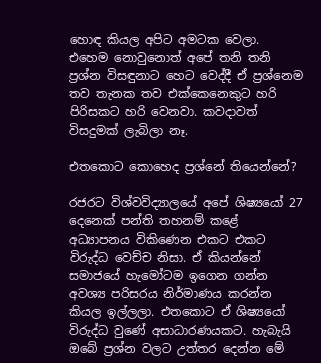හොඳ කියල අපිට අමටක වෙලා. එහෙම නොවුනොත් අපේ තනි තනි ප්‍රශ්න විසඳුනාට හෙට වෙද්දී ඒ ප්‍රශ්නෙම තව තැනක තව එක්කෙනෙකුට හරි පිරිසකට හරි වෙනවා. කවදාවත් විසදුමක් ලැබිලා නෑ.

එතකොට කොහෙද ප්‍රශ්නේ තියෙන්නේ?

රජරට විශ්වවිද්‍යාලයේ අපේ ශිෂ්‍යයෝ 27 දෙනෙක් පන්ති තහනම් කළේ අධ්‍යාපනය විකිණෙන එකට එකට විරුද්ධ වෙච්ච නිසා. ඒ කියන්නේ සමාජයේ හැමෝටම ඉගෙන ගන්න අවශ්‍ය පරිසරය නිර්මාණය කරන්න කියල ඉල්ලලා. එතකොට ඒ ශිෂ්‍යයෝ විරුද්ධ වුණේ අසාධාරණයකට. හැබැයි ඔබේ ප්‍රශ්න වලට උත්තර දෙන්න මේ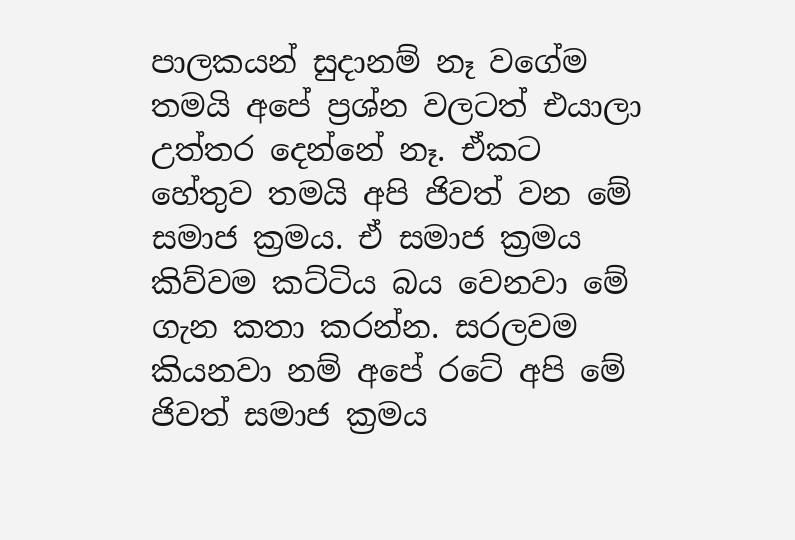පාලකයන් සුදානම් නෑ වගේම තමයි අපේ ප්‍රශ්න වලටත් එයාලා උත්තර දෙන්නේ නෑ. ඒකට හේතුව තමයි අපි ජිවත් වන මේ සමාජ ක්‍රමය. ඒ සමාජ ක්‍රමය කිව්වම කට්ටිය බය වෙනවා මේ ගැන කතා කරන්න. සරලවම කියනවා නම් අපේ රටේ අපි මේ ජිවත් සමාජ ක්‍රමය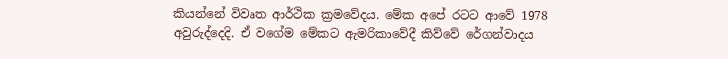කියන්නේ විවෘත ආර්ථික ක්‍රමවේදය. මේක අපේ රටට ආවේ 1978 අවුරුද්දෙදි. ඒ වගේම මේකට ඇමරිකාවේදී කිව්වේ රේගන්වාදය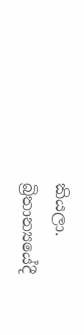කියලා. බ්‍රිතාන්‍යයේදී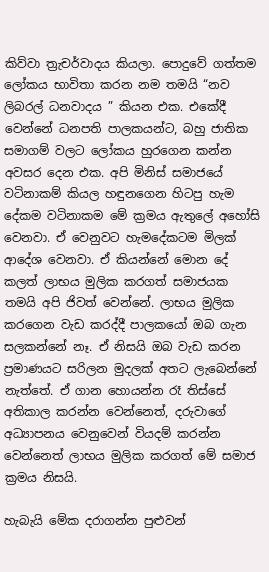කිව්වා ත්‍රැචර්වාදය කියලා. පොදුවේ ගත්තම ලෝකය භාවිතා කරන නම තමයි “නව ලිබරල් ධනවාදය ” කියන එක. එකේදී වෙන්නේ ධනපති පාලකයන්ට, බහු ජාතික සමාගම් වලට ලෝකය හුරගෙන කන්න අවසර දෙන එක. අපි මිනිස් සමාජයේ වටිනාකම් කියල හඳුනගෙන හිටපු හැම දේකම වටිනාකම මේ ක්‍රමය ඇතුලේ අහෝසි වෙනවා. ඒ වෙනුවට හැමදේකටම මිලක් ආදේශ වෙනවා. ඒ කියන්නේ මොන දේ කලත් ලාභය මුලික කරගත් සමාජයක තමයි අපි ජිවත් වෙන්නේ. ලාභය මුලික කරගෙන වැඩ කරද්දී පාලකයෝ ඔබ ගැන සලකන්නේ නෑ. ඒ නිසයි ඔබ වැඩ කරන ප්‍රමාණයට සරිලන මුදලක් අතට ලැබෙන්නේ නැත්තේ. ඒ ගාන හොයන්න රෑ තිස්සේ අතිකාල කරන්න වෙන්නෙත්, දරුවාගේ අධ්‍යාපනය වෙනුවෙන් වියදම් කරන්න වෙන්නෙත් ලාභය මුලික කරගත් මේ සමාජ ක්‍රමය නිසයි.

හැබැයි මේක දරාගන්න පුළුවන්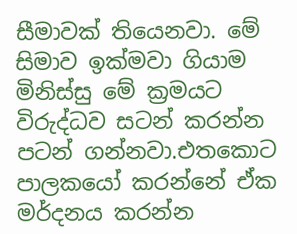සීමාවක් තියෙනවා. මේ සිමාව ඉක්මවා ගියාම මිනිස්සු මේ ක්‍රමයට විරුද්ධව සටන් කරන්න පටන් ගන්නවා.එතකොට පාලකයෝ කරන්නේ ඒක මර්දනය කරන්න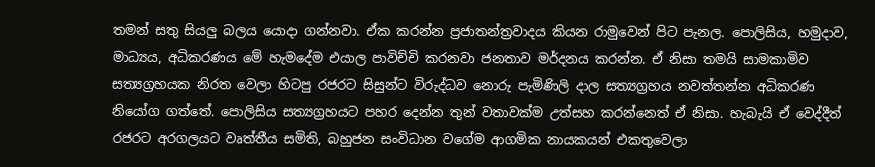තමන් සතු සියලු බලය යොදා ගන්නවා. ඒක කරන්න ප්‍රජාතන්ත්‍රවාදය කියන රාමුවෙන් පිට පැනල. පොලිසිය, හමුදාව, මාධ්‍යය, අධිකරණය මේ හැමදේම එයාල පාවිච්චි කරනවා ජනතාව මර්දනය කරන්න. ඒ නිසා තමයි සාමකාමිව සත්‍යග්‍රහයක නිරත වෙලා හිටපු රජරට සිසුන්ට විරුද්ධව නොරු පැමිණිලි දාල සත්‍යග්‍රහය නවත්තන්න අධිකරණ නියෝග ගත්තේ. පොලිසිය සත්‍යග්‍රහයට පහර දෙන්න තුන් වතාවක්ම උත්සහ කරන්නෙත් ඒ නිසා. හැබැයි ඒ වෙද්දීත් රජරට අරගලයට වෘත්තීය සමිති, බහුජන සංවිධාන වගේම ආගමික නායකයන් එකතුවෙලා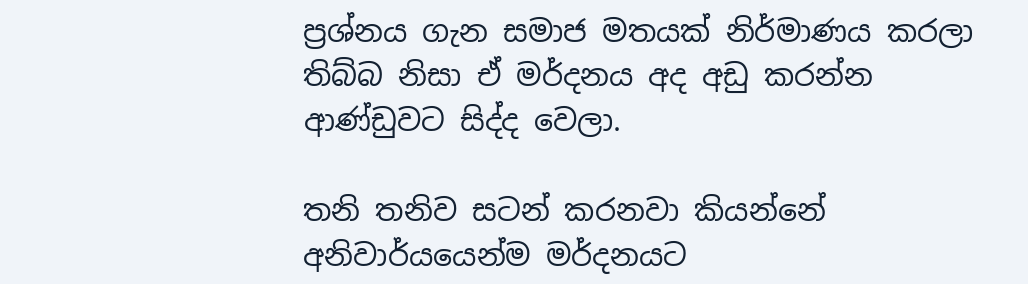ප්‍රශ්නය ගැන සමාජ මතයක් නිර්මාණය කරලා තිබ්බ නිසා ඒ මර්දනය අද අඩු කරන්න ආණ්ඩුවට සිද්ද වෙලා.

තනි තනිව සටන් කරනවා කියන්නේ අනිවාර්යයෙන්ම මර්දනයට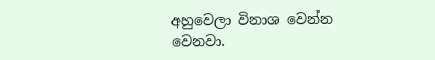අහුවෙලා විනාශ වෙන්න වෙනවා.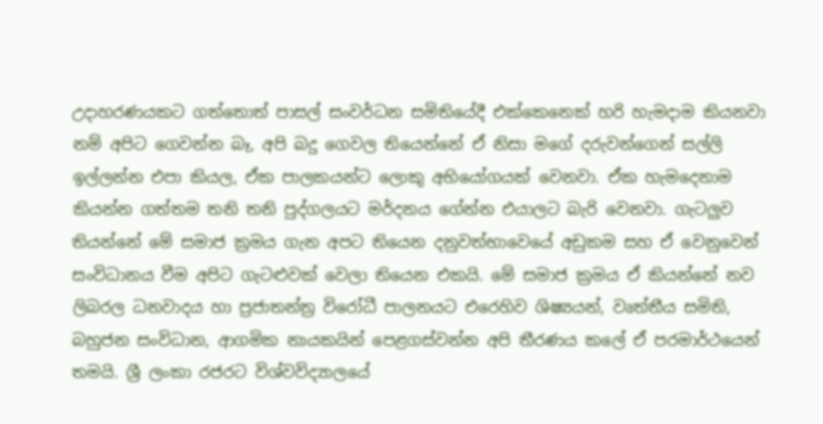උදාහරණයකට ගත්තොත් පාසල් සංවර්ධන සමිතියේදී එක්කෙනෙක් හරි හැමදාම කියනවා නම් අපිට ගෙවන්න බෑ, අපි බදු ගෙවල තියෙන්නේ ඒ නිසා මගේ දරුවන්ගෙන් සල්ලි ඉල්ලන්න එපා කියල, ඒක පාලකයන්ට ලොකු අභියෝගයක් වෙනවා. ඒක හැමදෙනාම කියන්න ගත්තම තනි තනි පුද්ගලයට මර්දනය ගේන්න එයාලට බැරි වෙනවා. ගැටලුව තියන්නේ මේ සමාජ ක්‍රමය ගැන අපට තියෙන දනුවත්භාවෙයේ අඩුකම සහ ඒ වෙනුවෙන් සංවිධානය වීම අපිට ගැටළුවක් වෙලා තියෙන එකයි. මේ සමාජ ක්‍රමය ඒ කියන්නේ නව ලිබරල ධනවාදය හා ප්‍රජාතන්ත්‍ර විරෝධී පාලනයට එරෙහිව ශිෂ්‍යයන්, වෘත්තීය සමිති, බහුජන සංවිධාන, ආගමික නායකයින් පෙළගස්වන්න අපි තීරණය කලේ ඒ පරමාර්ථයෙන් තමයි. ශ්‍රී ලංකා රජරට විශ්වවිද්‍යාලයේ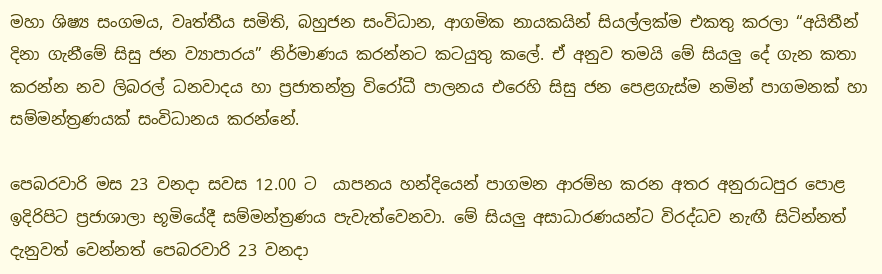මහා ශිෂ්‍ය සංගමය, වෘත්තීය සමිති, බහුජන සංවිධාන, ආගමික නායකයින් සියල්ලක්ම එකතු කරලා “අයිතීන් දිනා ගැනීමේ සිසු ජන ව්‍යාපාරය” නිර්මාණය කරන්නට කටයුතු කලේ. ඒ අනුව තමයි මේ සියලු දේ ගැන කතා කරන්න නව ලිබරල් ධනවාදය හා ප්‍රජාතන්ත්‍ර විරෝධී පාලනය එරෙහි සිසු ජන පෙළගැස්ම නමින් පාගමනක් හා සම්මන්ත්‍රණයක් සංවිධානය කරන්නේ.

පෙබරවාරි මස 23 වනදා සවස 12.00 ට  යාපනය හන්දියෙන් පාගමන ආරම්භ කරන අතර අනුරාධපුර පොළ ඉදිරිපිට ප්‍රජාශාලා භූමියේදී සම්මන්ත්‍රණය පැවැත්වෙනවා. මේ සියලු අසාධාරණයන්ට විරද්ධව නැඟී සිටින්නත් දැනුවත් වෙන්නත් පෙබරවාරි 23 වනදා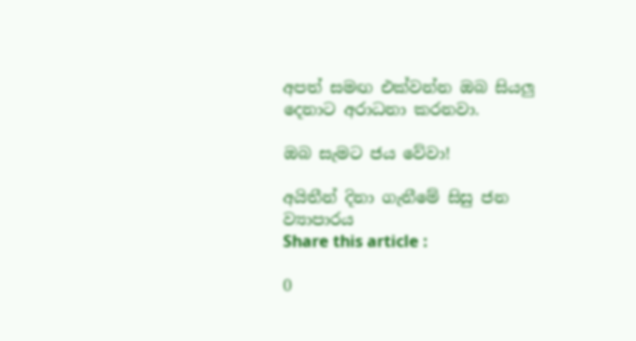අපත් සමඟ එක්වන්න ඔබ සියලු දෙනාට අරාධනා කරනවා.

ඔබ සැමට ජය වේවා!

අයිතීන් දිනා ගැනීමේ සිසු ජන ව්‍යාපාරය
Share this article :

0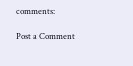comments:

Post a Comment